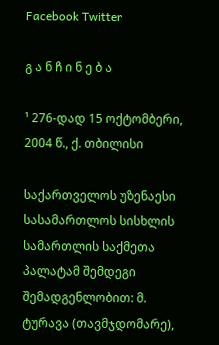Facebook Twitter

გ ა ნ ჩ ი ნ ე ბ ა

¹ 276-დად 15 ოქტომბერი, 2004 წ., ქ. თბილისი

საქართველოს უზენაესი სასამართლოს სისხლის სამართლის საქმეთა პალატამ შემდეგი შემადგენლობით: მ. ტურავა (თავმჯდომარე),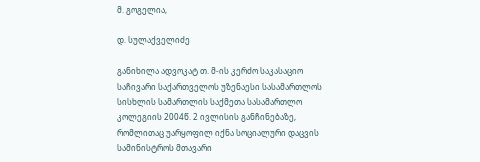მ. გოგელია,

დ. სულაქველიძე

განიხილა ადვოკატ თ. მ-ის კერძო საკასაციო საჩივარი საქართველოს უზენაესი სასამართლოს სისხლის სამართლის საქმეთა სასამართლო კოლეგიის 2004წ. 2 ივლისის განჩინებაზე, რომლითაც უარყოფილ იქნა სოციალური დაცვის სამინისტროს მთავარი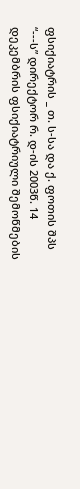ფსიქიატრის _ თ. ს-სა და ქ. ფოთის შპს “---ს” დირექტორ რ. დ-ის 2003წ. 14 დეკემბრის ფსიქიატრიული შემოწმების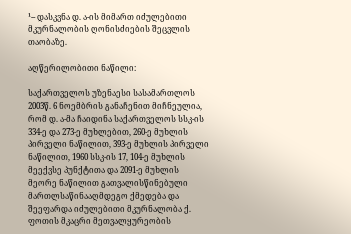¹-- დასკვნა დ. ა-ის მიმართ იძულებითი მკურნალობის ღონისძიების შეცვლის თაობაზე.

აღწერილობითი ნაწილი:

საქართველოს უზენაესი სასამართლოს 2003წ. 6 ნოემბრის განაჩენით მიჩნეულია, რომ დ. ა-მა ჩაიდინა საქართველოს სსკ-ის 334-ე და 273-ე მუხლებით, 260-ე მუხლის პირველი ნაწილით, 393-ე მუხლის პირველი ნაწილით, 1960 სსკ-ის 17, 104-ე მუხლის მეექვსე პუნქტითა და 2091-ე მუხლის მეორე ნაწილით გათვალისწინებული მართლსაწინააღმდეგო ქმედება და შეეფარდა იძულებითი მკურნალობა ქ. ფოთის მკაცრი მეთვალყურეობის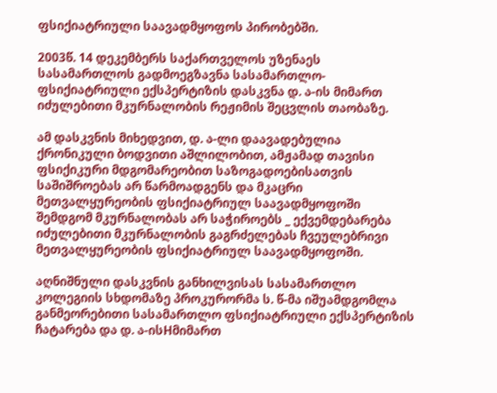ფსიქიატრიული საავადმყოფოს პირობებში.

2003წ. 14 დეკემბერს საქართველოს უზენაეს სასამართლოს გადმოეგზავნა სასამართლო-ფსიქიატრიული ექსპერტიზის დასკვნა დ. ა-ის მიმართ იძულებითი მკურნალობის რეჟიმის შეცვლის თაობაზე.

ამ დასკვნის მიხედვით, დ. ა-ლი დაავადებულია ქრონიკული ბოდვითი აშლილობით, ამჟამად თავისი ფსიქიკური მდგომარეობით საზოგადოებისათვის საშიშროებას არ წარმოადგენს და მკაცრი მეთვალყურეობის ფსიქიატრიულ საავადმყოფოში შემდგომ მკურნალობას არ საჭიროებს _ ექვემდებარება იძულებითი მკურნალობის გაგრძელებას ჩვეულებრივი მეთვალყურეობის ფსიქიატრიულ საავადმყოფოში.

აღნიშნული დასკვნის განხილვისას სასამართლო კოლეგიის სხდომაზე პროკურორმა ს. წ-მა იშუამდგომლა განმეორებითი სასამართლო ფსიქიატრიული ექსპერტიზის ჩატარება და დ. ა-ისHმიმართ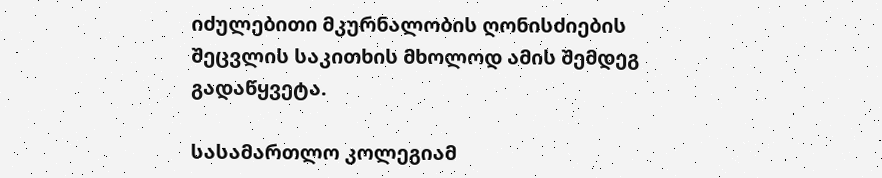იძულებითი მკურნალობის ღონისძიების შეცვლის საკითხის მხოლოდ ამის შემდეგ გადაწყვეტა.

სასამართლო კოლეგიამ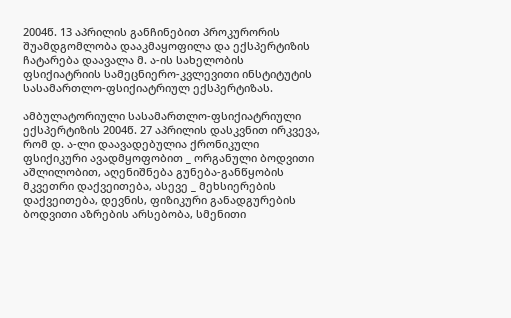2004წ. 13 აპრილის განჩინებით პროკურორის შუამდგომლობა დააკმაყოფილა და ექსპერტიზის ჩატარება დაავალა მ. ა-ის სახელობის ფსიქიატრიის სამეცნიერო-კვლევითი ინსტიტუტის სასამართლო-ფსიქიატრიულ ექსპერტიზას.

ამბულატორიული სასამართლო-ფსიქიატრიული ექსპერტიზის 2004წ. 27 აპრილის დასკვნით ირკვევა, რომ დ. ა-ლი დაავადებულია ქრონიკული ფსიქიკური ავადმყოფობით _ ორგანული ბოდვითი აშლილობით, აღენიშნება გუნება-განწყობის მკვეთრი დაქვეითება, ასევე _ მეხსიერების დაქვეითება, დევნის, ფიზიკური განადგურების ბოდვითი აზრების არსებობა, სმენითი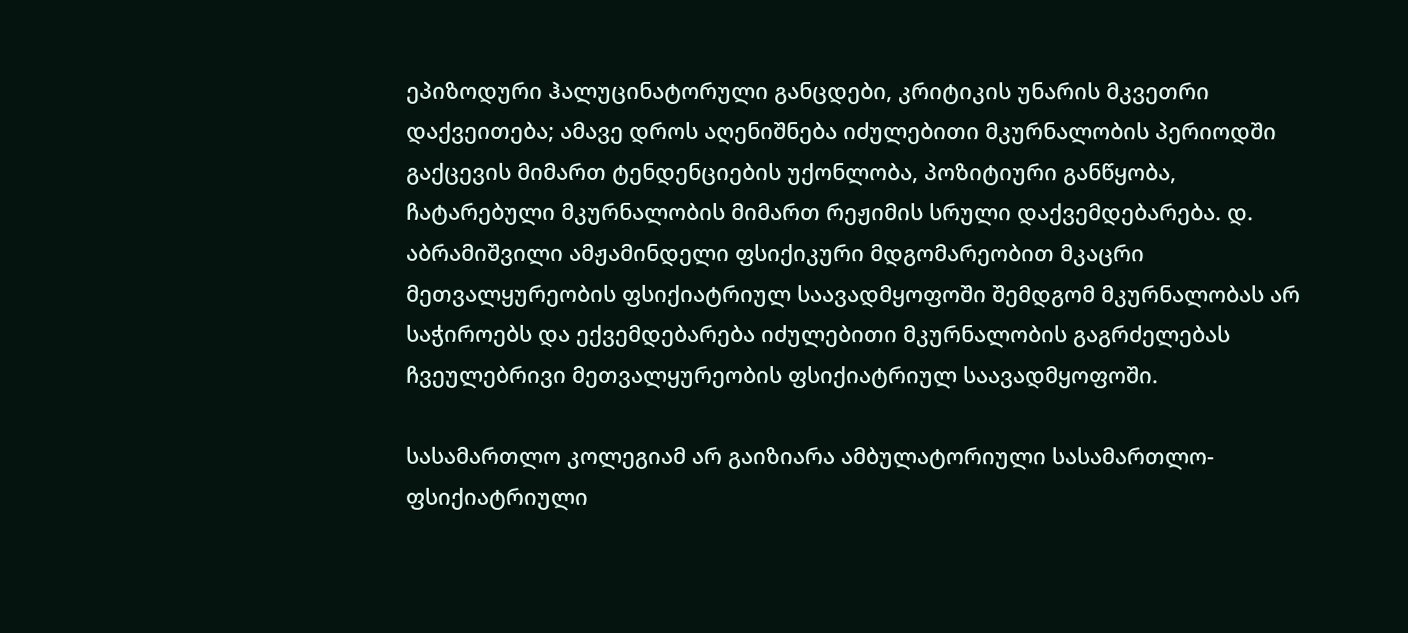ეპიზოდური ჰალუცინატორული განცდები, კრიტიკის უნარის მკვეთრი დაქვეითება; ამავე დროს აღენიშნება იძულებითი მკურნალობის პერიოდში გაქცევის მიმართ ტენდენციების უქონლობა, პოზიტიური განწყობა, ჩატარებული მკურნალობის მიმართ რეჟიმის სრული დაქვემდებარება. დ. აბრამიშვილი ამჟამინდელი ფსიქიკური მდგომარეობით მკაცრი მეთვალყურეობის ფსიქიატრიულ საავადმყოფოში შემდგომ მკურნალობას არ საჭიროებს და ექვემდებარება იძულებითი მკურნალობის გაგრძელებას ჩვეულებრივი მეთვალყურეობის ფსიქიატრიულ საავადმყოფოში.

სასამართლო კოლეგიამ არ გაიზიარა ამბულატორიული სასამართლო-ფსიქიატრიული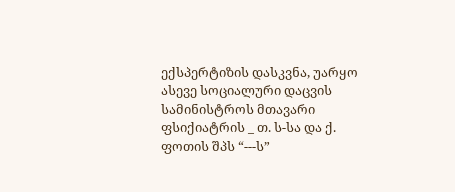ექსპერტიზის დასკვნა, უარყო ასევე სოციალური დაცვის სამინისტროს მთავარი ფსიქიატრის _ თ. ს-სა და ქ. ფოთის შპს “---ს”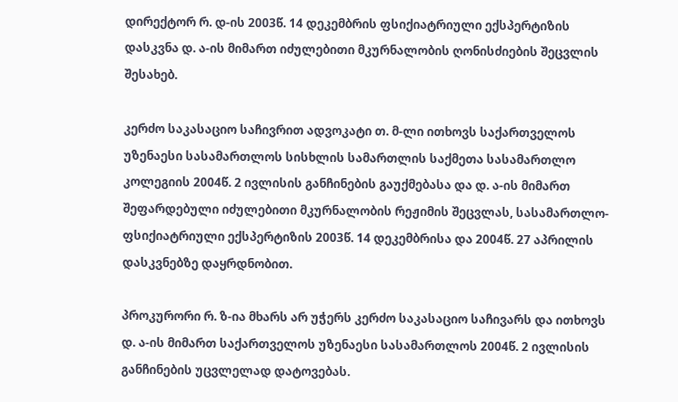დირექტორ რ. დ-ის 2003წ. 14 დეკემბრის ფსიქიატრიული ექსპერტიზის დასკვნა დ. ა-ის მიმართ იძულებითი მკურნალობის ღონისძიების შეცვლის შესახებ.

კერძო საკასაციო საჩივრით ადვოკატი თ. მ-ლი ითხოვს საქართველოს უზენაესი სასამართლოს სისხლის სამართლის საქმეთა სასამართლო კოლეგიის 2004წ. 2 ივლისის განჩინების გაუქმებასა და დ. ა-ის მიმართ შეფარდებული იძულებითი მკურნალობის რეჟიმის შეცვლას, სასამართლო-ფსიქიატრიული ექსპერტიზის 2003წ. 14 დეკემბრისა და 2004წ. 27 აპრილის დასკვნებზე დაყრდნობით.

პროკურორი რ. ზ-ია მხარს არ უჭერს კერძო საკასაციო საჩივარს და ითხოვს დ. ა-ის მიმართ საქართველოს უზენაესი სასამართლოს 2004წ. 2 ივლისის განჩინების უცვლელად დატოვებას.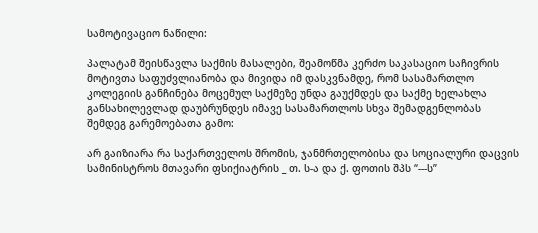სამოტივაციო ნაწილი:

პალატამ შეისწავლა საქმის მასალები, შეამოწმა კერძო საკასაციო საჩივრის მოტივთა საფუძვლიანობა და მივიდა იმ დასკვნამდე, რომ სასამართლო კოლეგიის განჩინება მოცემულ საქმეზე უნდა გაუქმდეს და საქმე ხელახლა განსახილევლად დაუბრუნდეს იმავე სასამართლოს სხვა შემადგენლობას შემდეგ გარემოებათა გამო:

არ გაიზიარა რა საქართველოს შრომის, ჯანმრთელობისა და სოციალური დაცვის სამინისტროს მთავარი ფსიქიატრის _ თ. ს-ა და ქ. ფოთის შპს “---ს”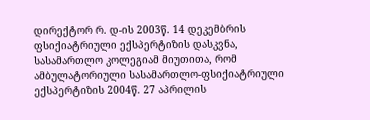დირექტორ რ. დ-ის 2003წ. 14 დეკემბრის ფსიქიატრიული ექსპერტიზის დასკვნა, სასამართლო კოლეგიამ მიუთითა, რომ ამბულატორიული სასამართლო-ფსიქიატრიული ექსპერტიზის 2004წ. 27 აპრილის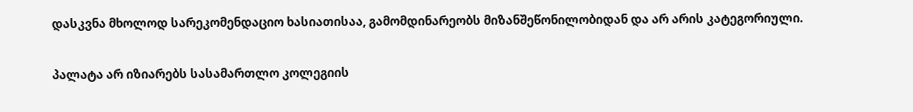დასკვნა მხოლოდ სარეკომენდაციო ხასიათისაა, გამომდინარეობს მიზანშეწონილობიდან და არ არის კატეგორიული.

პალატა არ იზიარებს სასამართლო კოლეგიის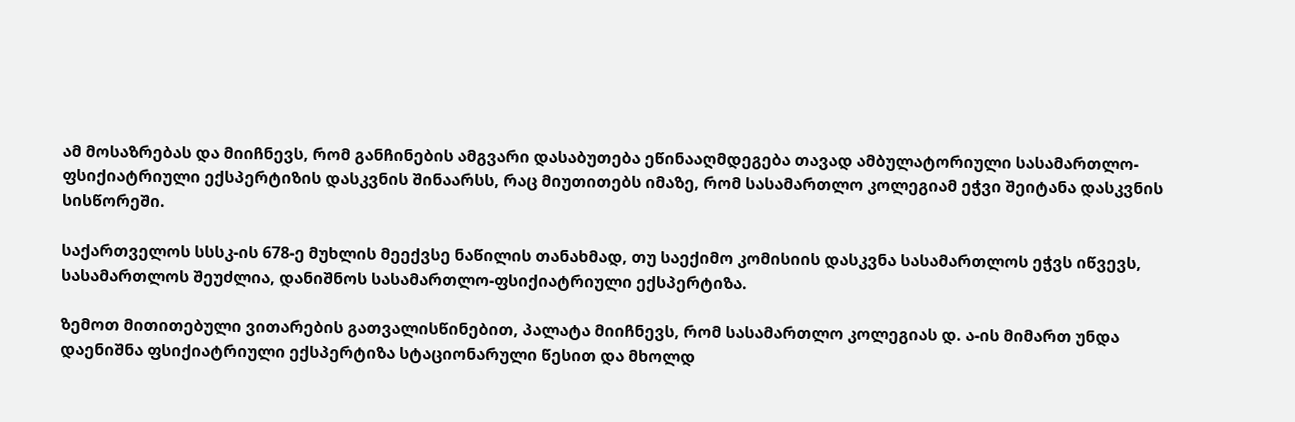ამ მოსაზრებას და მიიჩნევს, რომ განჩინების ამგვარი დასაბუთება ეწინააღმდეგება თავად ამბულატორიული სასამართლო-ფსიქიატრიული ექსპერტიზის დასკვნის შინაარსს, რაც მიუთითებს იმაზე, რომ სასამართლო კოლეგიამ ეჭვი შეიტანა დასკვნის სისწორეში.

საქართველოს სსსკ-ის 678-ე მუხლის მეექვსე ნაწილის თანახმად, თუ საექიმო კომისიის დასკვნა სასამართლოს ეჭვს იწვევს, სასამართლოს შეუძლია, დანიშნოს სასამართლო-ფსიქიატრიული ექსპერტიზა.

ზემოთ მითითებული ვითარების გათვალისწინებით, პალატა მიიჩნევს, რომ სასამართლო კოლეგიას დ. ა-ის მიმართ უნდა დაენიშნა ფსიქიატრიული ექსპერტიზა სტაციონარული წესით და მხოლდ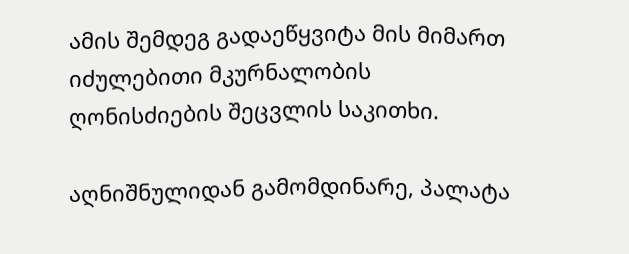ამის შემდეგ გადაეწყვიტა მის მიმართ იძულებითი მკურნალობის ღონისძიების შეცვლის საკითხი.

აღნიშნულიდან გამომდინარე, პალატა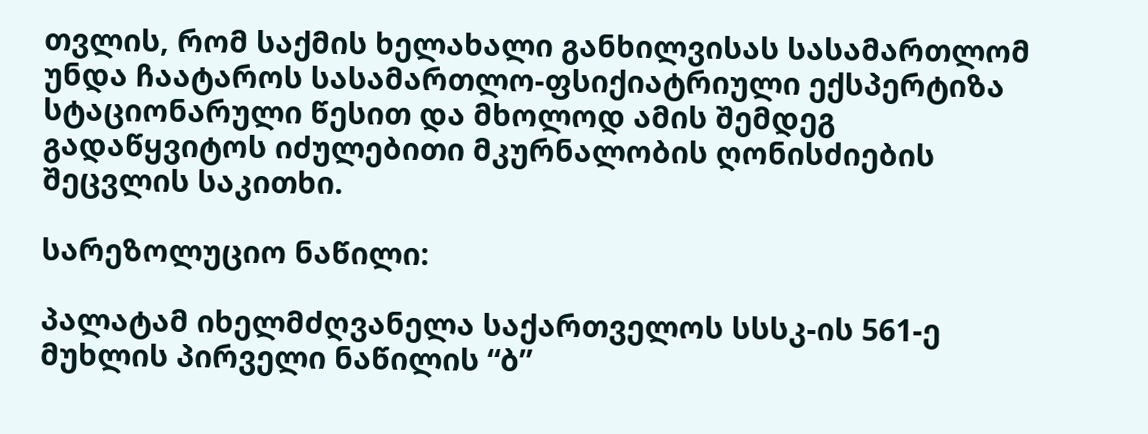თვლის, რომ საქმის ხელახალი განხილვისას სასამართლომ უნდა ჩაატაროს სასამართლო-ფსიქიატრიული ექსპერტიზა სტაციონარული წესით და მხოლოდ ამის შემდეგ გადაწყვიტოს იძულებითი მკურნალობის ღონისძიების შეცვლის საკითხი.

სარეზოლუციო ნაწილი:

პალატამ იხელმძღვანელა საქართველოს სსსკ-ის 561-ე მუხლის პირველი ნაწილის “ბ”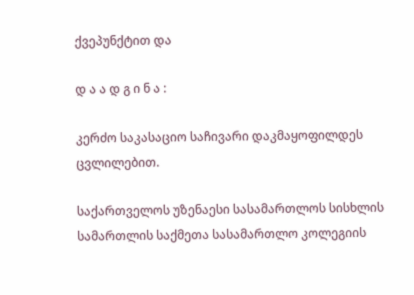ქვეპუნქტით და

დ ა ა დ გ ი ნ ა :

კერძო საკასაციო საჩივარი დაკმაყოფილდეს ცვლილებით.

საქართველოს უზენაესი სასამართლოს სისხლის სამართლის საქმეთა სასამართლო კოლეგიის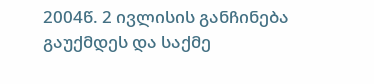2004წ. 2 ივლისის განჩინება გაუქმდეს და საქმე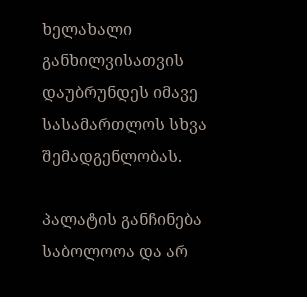ხელახალი განხილვისათვის დაუბრუნდეს იმავე სასამართლოს სხვა შემადგენლობას.

პალატის განჩინება საბოლოოა და არ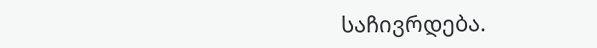საჩივრდება.